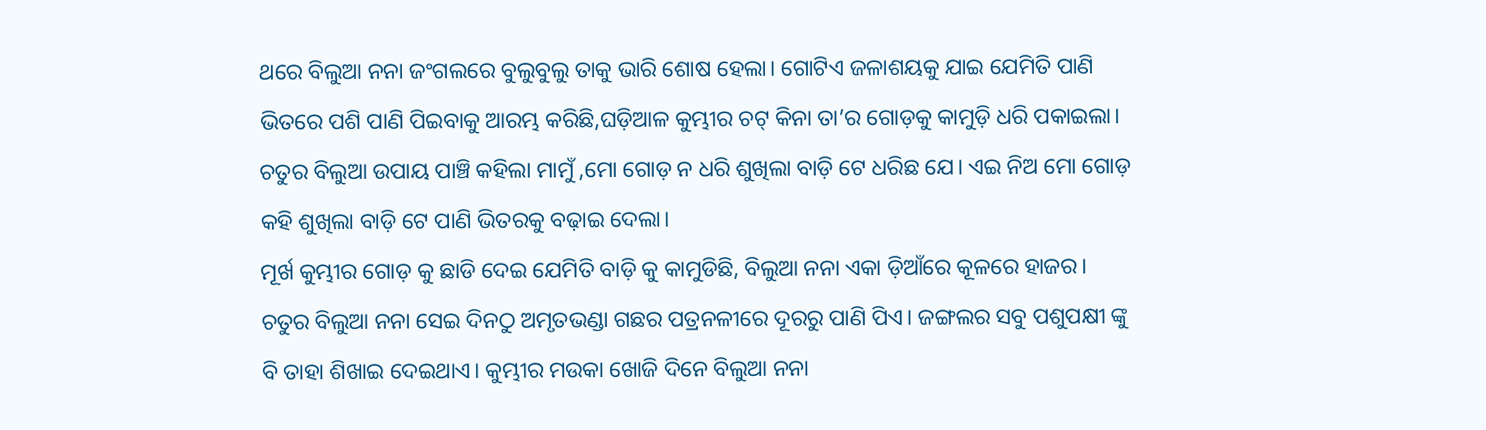ଥରେ ବିଲୁଆ ନନା ଜଂଗଲରେ ବୁଲୁବୁଲୁ ତାକୁ ଭାରି ଶୋଷ ହେଲା। ଗୋଟିଏ ଜଳାଶୟକୁ ଯାଇ ଯେମିତି ପାଣି ଭିତରେ ପଶି ପାଣି ପିଇବାକୁ ଆରମ୍ଭ କରିଛି,ଘଡ଼ିଆଳ କୁମ୍ଭୀର ଚଟ୍ କିନା ତା’ର ଗୋଡ଼କୁ କାମୁଡ଼ି ଧରି ପକାଇଲା।
ଚତୁର ବିଲୁଆ ଉପାୟ ପାଞ୍ଚି କହିଲା ମାମୁଁ ,ମୋ ଗୋଡ଼ ନ ଧରି ଶୁଖିଲା ବାଡ଼ି ଟେ ଧରିଛ ଯେ। ଏଇ ନିଅ ମୋ ଗୋଡ଼ କହି ଶୁଖିଲା ବାଡ଼ି ଟେ ପାଣି ଭିତରକୁ ବଢ଼ାଇ ଦେଲା।
ମୂର୍ଖ କୁମ୍ଭୀର ଗୋଡ଼ କୁ ଛାଡି ଦେଇ ଯେମିତି ବାଡ଼ି କୁ କାମୁଡିଛି, ବିଲୁଆ ନନା ଏକା ଡ଼ିଆଁରେ କୂଳରେ ହାଜର।
ଚତୁର ବିଲୁଆ ନନା ସେଇ ଦିନଠୁ ଅମୃତଭଣ୍ଡା ଗଛର ପତ୍ରନଳୀରେ ଦୂରରୁ ପାଣି ପିଏ। ଜଙ୍ଗଲର ସବୁ ପଶୁପକ୍ଷୀ ଙ୍କୁ ବି ତାହା ଶିଖାଇ ଦେଇଥାଏ। କୁମ୍ଭୀର ମଉକା ଖୋଜି ଦିନେ ବିଲୁଆ ନନା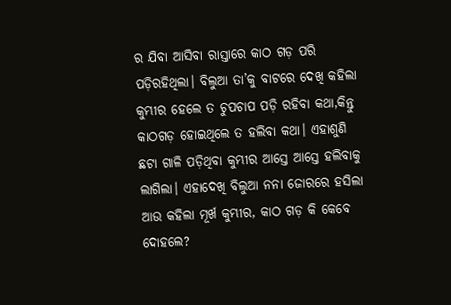ର ଯିବା ଆସିବା ରାସ୍ତାରେ କାଠ ଗଡ଼ ପରି ପଡ଼ିରହିଥିଲା। ବିଲୁଆ ତା’କୁ ବାଟରେ ଦେଖି କହିଲା କୁମ୍ଭୀର ହେଲେ ତ ଚୁପଚାପ ପଡ଼ି ରହିବା କଥା,କିନ୍ତୁ କାଠଗଡ଼ ହୋଇଥିଲେ ତ ହଲିବା କଥା। ଏହାଶୁଣି ଛଟା ଗାଳି ପଡ଼ିଥିବା କୁମ୍ଭୀର ଆସ୍ତେ ଆସ୍ତେ ହଲିବାକୁ ଲାଗିଲା। ଏହାଦେଖି ବିଲୁଆ ନନା ଜୋରରେ ହସିଲା ଆଉ କହିଲା ମୂର୍ଖ କୁମ୍ଭୀର, କାଠ ଗଡ଼ କି କେବେ ଦୋହଲେ?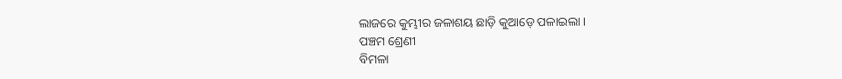ଲାଜରେ କୁମ୍ଭୀର ଜଳାଶୟ ଛାଡ଼ି କୁଆଡ଼େ ପଳାଇଲା ।
ପଞ୍ଚମ ଶ୍ରେଣୀ
ବିମଳା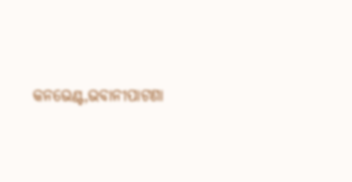କନଭେଣ୍ଟ,ଭବାନୀପାଟଣା